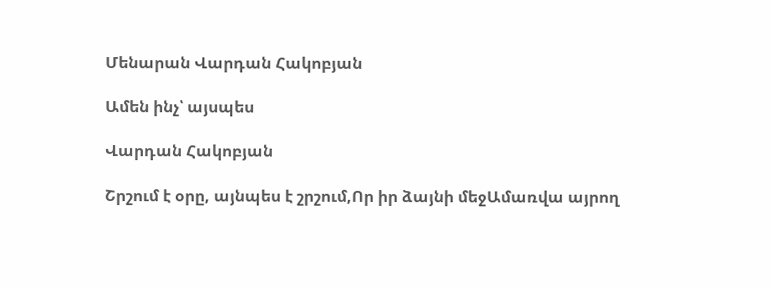Մենարան Վարդան Հակոբյան

Ամեն ինչ՝ այսպես

Վարդան Հակոբյան

Շրշում է օրը, այնպես է շրշում,Որ իր ձայնի մեջԱմառվա այրող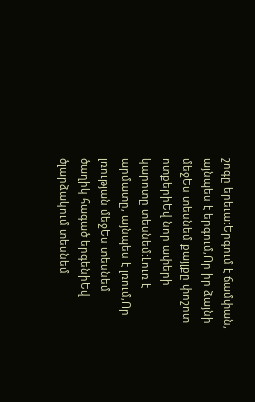շոգը երեւա:Երգում է ճամփան, այնպես է երգում,Որ իր ձայնի մեջԵս տեսնեմ քայլքը փոշոտ ոտքերիԵվ նոր ափերի կարոտը տեսնեմ:Լուռ է արմատը, այնպես է լռում,Որ լռության մեջԵս տեսնեմ ծաղիկ հագած երգենիԵվ ծլարձակում տեսնեմ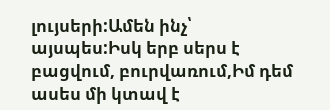լույսերի:Ամեն ինչ՝ այսպես:Իսկ երբ սերս է բացվում, բուրվառում,Իմ դեմ ասես մի կտավ է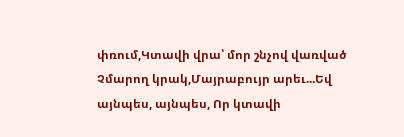փռում,Կտավի վրա՝ մոր շնչով վառված Չմարող կրակ,Մայրաբույր արեւ...Եվ այնպես, այնպես, Որ կտավի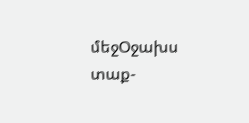մեջՕջախս տաք-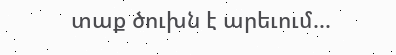տաք ծուխն է արեւում...